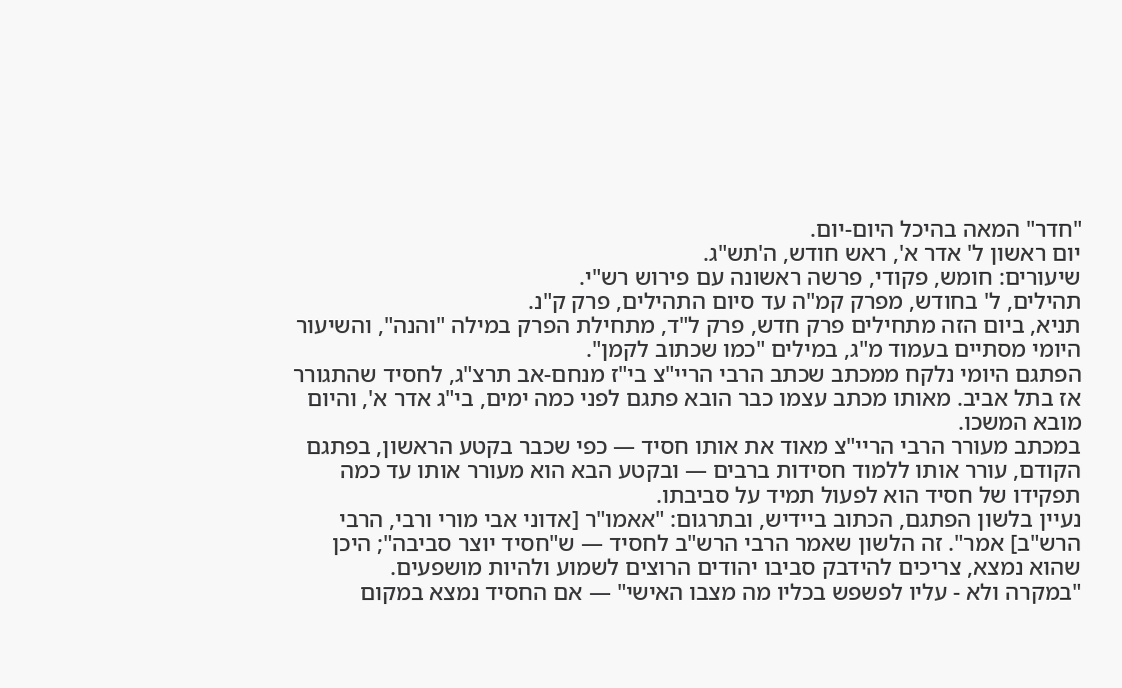"חדר" המאה בהיכל היום-יום.
יום ראשון ל' אדר א', ראש חודש, ה'תש"ג.
שיעורים: חומש, פקודי, פרשה ראשונה עם פירוש רש"י.
תהילים, ל' בחודש, מפרק קמ"ה עד סיום התהילים, פרק ק"נ.
תניא, ביום הזה מתחילים פרק חדש, פרק ל"ד, מתחילת הפרק במילה "והנה", והשיעור היומי מסתיים בעמוד מ"ג, במילים "כמו שכתוב לקמן".
הפתגם היומי נלקח ממכתב שכתב הרבי הריי"צ בי"ז מנחם-אב תרצ"ג, לחסיד שהתגורר אז בתל אביב. מאותו מכתב עצמו כבר הובא פתגם לפני כמה ימים, בי"ג אדר א', והיום מובא המשכו.
במכתב מעורר הרבי הריי"צ מאוד את אותו חסיד — כפי שכבר בקטע הראשון, בפתגם הקודם, עורר אותו ללמוד חסידות ברבים — ובקטע הבא הוא מעורר אותו עד כמה תפקידו של חסיד הוא לפעול תמיד על סביבתו.
נעיין בלשון הפתגם, הכתוב ביידיש, ובתרגום: "אאמו"ר [אדוני אבי מורי ורבי, הרבי הרש"ב] אמר". זה הלשון שאמר הרבי הרש"ב לחסיד — ש"חסיד יוצר סביבה"; היכן שהוא נמצא, צריכים להידבק סביבו יהודים הרוצים לשמוע ולהיות מושפעים.
"במקרה ולא - עליו לפשפש בכליו מה מצבו האישי" — אם החסיד נמצא במקום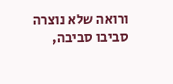ורואה שלא נוצרה סביבו סביבה,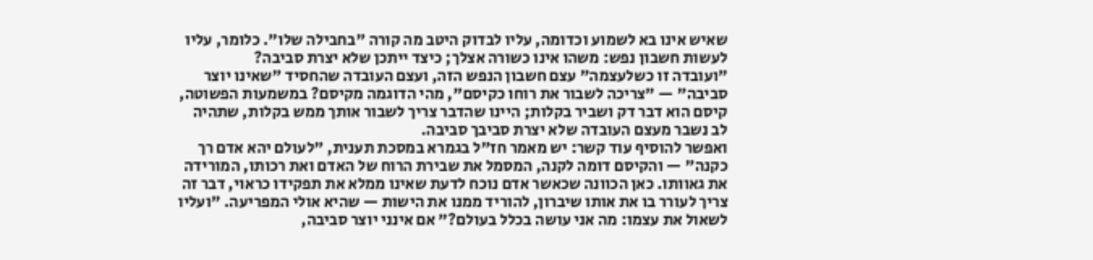שאיש אינו בא לשמוע וכדומה, עליו לבדוק היטב מה קורה "בחבילה שלו". כלומר, עליו לעשות חשבון נפש: משהו אינו כשורה אצלך; כיצד ייתכן שלא יצרת סביבה?
"ועובדה זו כשלעצמה" עצם חשבון הנפש הזה, ועצם העובדה שהחסיד "שאינו יוצר סביבה" — "צריכה לשבור את רוחו כקיסם", מהי הדוגמה מקיסם? במשמעות הפשוטה, קיסם הוא דבר דק ושביר בקלות; היינו שהדבר צריך לשבור אותך ממש בקלות, שתהיה לב נשבר מעצם העובדה שלא יצרת סביבך סביבה.
ואפשר להוסיף עוד קשר: יש מאמר חז"ל בגמרא במסכת תענית, "לעולם יהא אדם רך כקנה" — והקיסם דומה לקנה, המסמל את שבירת הרוח של האדם ואת רכותו, המורידה את גאוותו. כאן הכוונה שכאשר אדם נוכח לדעת שאינו ממלא את תפקידו כראוי, דבר זה צריך לעורר בו את אותו שיברון, להוריד ממנו את הישות — שהיא אולי המפריעה. "ועליו לשאול את עצמו: מה אני עושה בכלל בעולם?" אם אינני יוצר סביבה,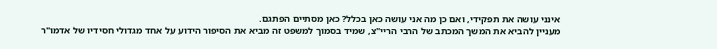אינני עושה את תפקידי, ואם כן מה אני עושה כאן בכלל? כאן מסתיים הפתגם.
מעניין להביא את המשך המכתב של הרבי הריי"צ, שמיד בסמוך למשפט זה מביא את הסיפור הידוע על אחד מגדולי חסידיו של אדמו"ר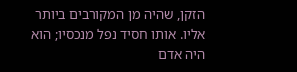הזקן, שהיה מן המקורבים ביותר אליו. אותו חסיד נפל מנכסיו; הוא היה אדם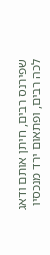שפירנס רבים, חיתן אותם ודאג לכה רבים, ופתאום ירד מנכסיו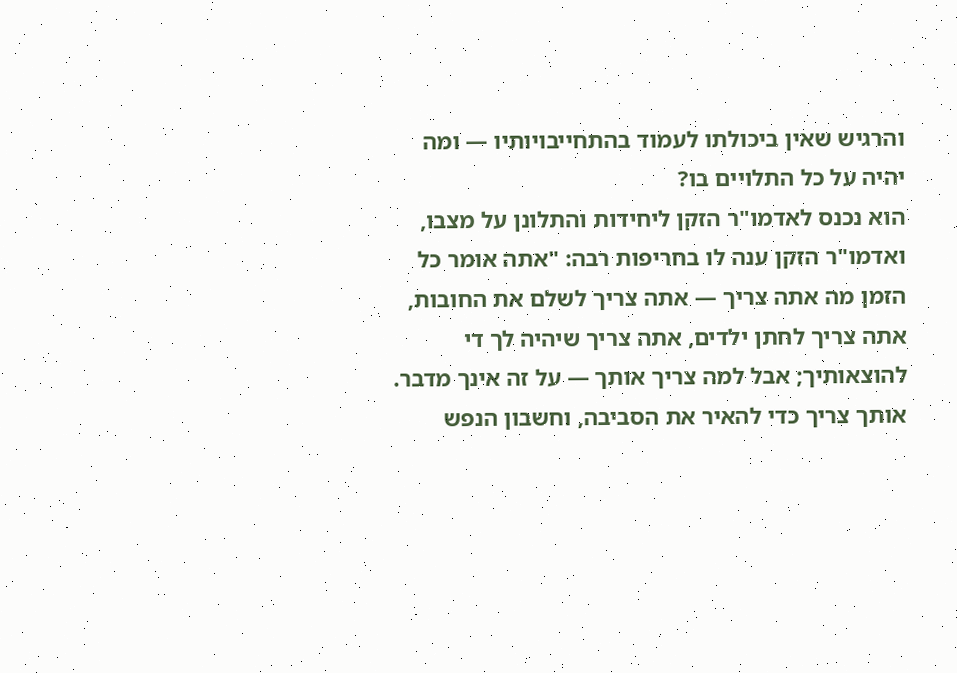והרגיש שאין ביכולתו לעמוד בהתחייבויותיו — ומה יהיה על כל התלויים בו?
הוא נכנס לאדמו"ר הזקן ליחידות והתלונן על מצבו, ואדמו"ר הזקן ענה לו בחריפות רבה: "אתה אומר כל הזמן מה אתה צריך — אתה צריך לשלם את החובות, אתה צריך לחתן ילדים, אתה צריך שיהיה לך די להוצאותיך; אבל למה צריך אותך — על זה אינך מדבר. אותך צריך כדי להאיר את הסביבה, וחשבון הנפש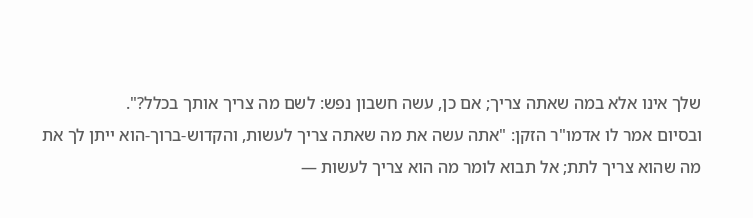שלך אינו אלא במה שאתה צריך; אם כן, עשה חשבון נפש: לשם מה צריך אותך בכלל?".
ובסיום אמר לו אדמו"ר הזקן: "אתה עשה את מה שאתה צריך לעשות, והקדוש-ברוך-הוא ייתן לך את מה שהוא צריך לתת; אל תבוא לומר מה הוא צריך לעשות —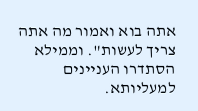אתה בוא ואמור מה אתה צריך לעשות". וממילא הסתדרו העניינים למעליותא.